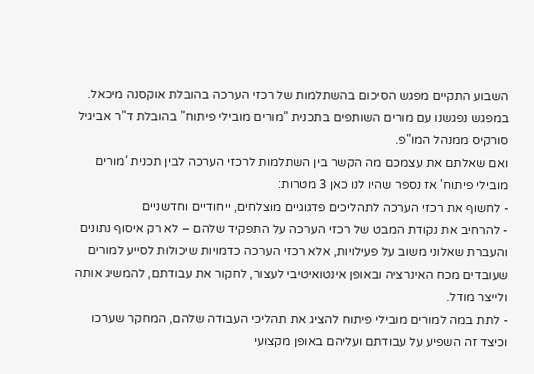השבוע התקיים מפגש הסיכום בהשתלמות של רכזי הערכה בהובלת אוקסנה מיכאל. במפגש נפגשנו עם מורים השותפים בתכנית "מורים מובילי פיתוח" בהובלת ד"ר אביגיל סורקיס ממנהל המו"פ.
ואם שאלתם את עצמכם מה הקשר בין השתלמות לרכזי הערכה לבין תכנית 'מורים מובילי פיתוח' אז נספר שהיו לנו כאן 3 מטרות:
- לחשוף את רכזי הערכה לתהליכים פדגוגיים מוצלחים, ייחודיים וחדשניים
- להרחיב את נקודת המבט של רכזי הערכה על התפקיד שלהם – לא רק איסוף נתונים והעברת שאלוני משוב על פעילויות, אלא רכזי הערכה כדמויות שיכולות לסייע למורים שעובדים מכח האינרציה ובאופן אינטואיטיבי לעצור, לחקור את עבודתם, להמשיג אותה ולייצר מודל.
- לתת במה למורים מובילי פיתוח להציג את תהליכי העבודה שלהם, המחקר שערכו וכיצד זה השפיע על עבודתם ועליהם באופן מקצועי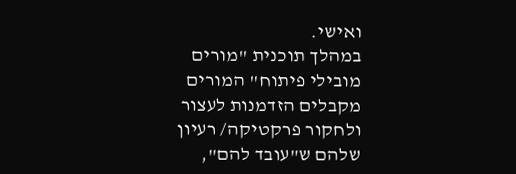ואישי.
במהלך תוכנית "מורים מובילי פיתוח" המורים מקבלים הזדמנות לעצור ולחקור פרקטיקה/ רעיון שלהם ש"עובד להם",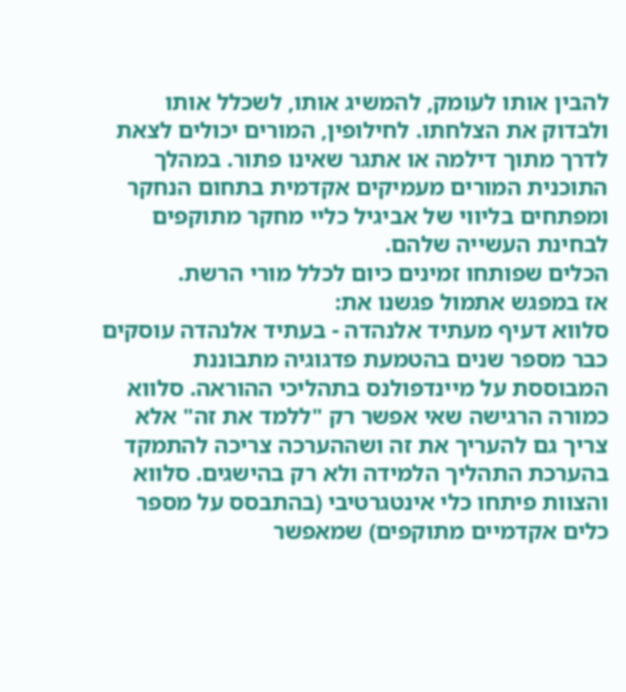להבין אותו לעומק, להמשיג אותו, לשכלל אותו ולבדוק את הצלחתו. לחילופין, המורים יכולים לצאת לדרך מתוך דילמה או אתגר שאינו פתור. במהלך התוכנית המורים מעמיקים אקדמית בתחום הנחקר ומפתחים בליווי של אביגיל כליי מחקר מתוקפים לבחינת העשייה שלהם.
הכלים שפותחו זמינים כיום לכלל מורי הרשת.
אז במפגש אתמול פגשנו את:
סלווא דעיף מעתיד אלנהדה - בעתיד אלנהדה עוסקים כבר מספר שנים בהטמעת פדגוגיה מתבוננת המבוססת על מיינדפולנס בתהליכי ההוראה. סלווא כמורה הרגישה שאי אפשר רק "ללמד את זה" אלא צריך גם להעריך את זה ושההערכה צריכה להתמקד בהערכת התהליך הלמידה ולא רק בהישגים. סלווא והצוות פיתחו כלי אינטגרטיבי (בהתבסס על מספר כלים אקדמיים מתוקפים) שמאפשר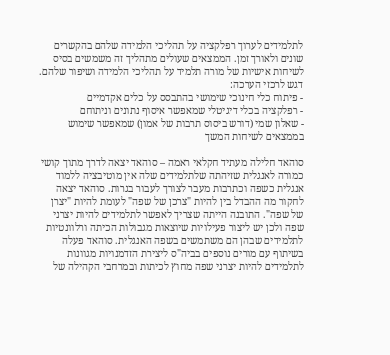לתלמידים לערוך רפלקציה על תהליכי הלמידה שלהם בהקשרים שונים ולאורך זמן. הממצאים שעולים מתהליך זה משמשים בסיס לשיחות אישיות של מורה תלמיד על תהליכי הלמידה ושיפור שלהם.
דגש לרכזי הערכה:
- פיתוח כלי חינוכי שימושי בהתבסס על כלים אקדמיים
- רפלקציה בכלי דיגיטלי שמאפשר איסוף נתונים וניתוחם
- שאלון שמי (דורש ביסוס תרבות של אמון) שמאפשר שימוש בממצאים לשיחות המשך

סוהאד חלילה מעתיד חקלאי ראמה – סוהאד יצאה לדרך מתוך קושי כמורה לאנגלית שזיהתה שלתלמידים שלה אין מוטיבציה ללמוד אנגלית כשפה וכתרבות מעבר לצורך לעבור בגרות. סוהאד יצאה לחקור מה ההבדל בין להיות "צרכן של שפה" לעומת להיות "יצרן של שפה". התובנה הייתה שצריך לאפשר לתלמידים להיות יצרני שפה ולכן יש ליצור פעילויות שיוצאות מגבולות הכיתה ורלוונטיות לתלמידים שבהן הם משתמשים בשפה האנגלית. סוהאד פעלה בשיתוף עם מורים נוספים בביה"ס ליצירת הזדמנויות מגוונות לתלמידים להיות יצרני שפה מחוץ לכיתות ובמרחבי הקהילה של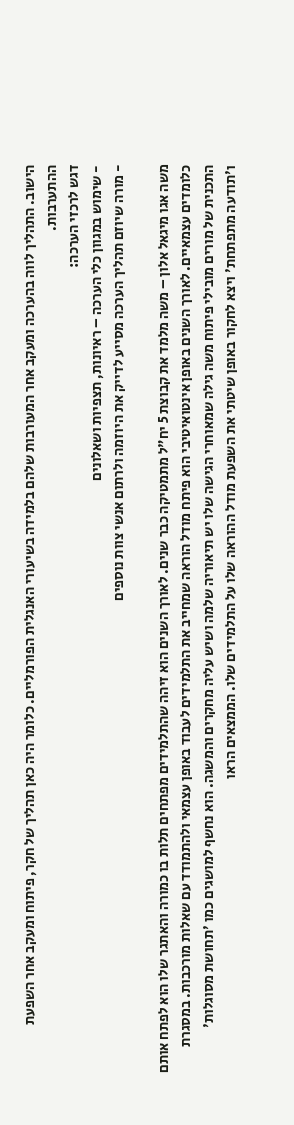הישוב. התהליך לווה בהערכה ומעקב אחר המעורבות שלהם בלמידה בשיעורי האנגלית הפורמליים. כלומר היה כאן תהליך של חקר, פיתוח ומעקב אחר השפעת ההתערבות.
דגש לרכזי הערכה:
- שימוש במגוון כלי הערכה – ראיונות, תצפיות ושאלונים
- מורה שיוזם תהליך הערכה מסייע לדייק את היוזמה ולרתום אנשי צוות נוספים

משה אגו מיגאל אלון – משה מלמד את קבוצת 5 יח"ל מתמטיקה כבר שנים. לאורך השנים הוא זיהה שהתלמידים מפתחים תלות בו כמורה והאתגר שלו הוא לפתח אותם כלומדים עצמאיים. לאורך השנים באופן אינטואיטיבי הוא פיתח מודל הוראה שמחייב את התלמידים לעבוד באופן עצמאי ולהתמודד עם שאלות מורכבות. במסגרת התכנית של מורים מובילי פיתוח משה גילה שמאוחרי הגישה שלו יש תיאוריה שלמה ושיש עליה מחקרים והמשגה. הוא נחשף למושגים כמו 'תחושת מסוגלות' ו'תודעה מתפתחת' ויצא לחקור באופן שיטתי את השפעת מודל ההוראה שלו על התלמידים שלו. הממצאים הראו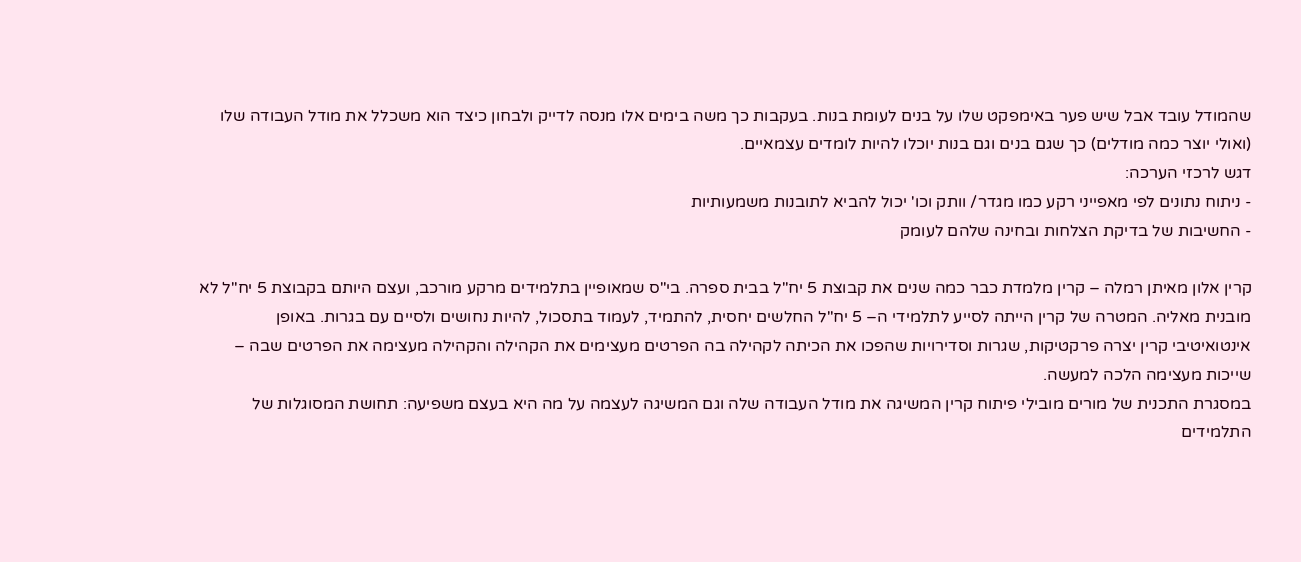שהמודל עובד אבל שיש פער באימפקט שלו על בנים לעומת בנות. בעקבות כך משה בימים אלו מנסה לדייק ולבחון כיצד הוא משכלל את מודל העבודה שלו (ואולי יוצר כמה מודלים) כך שגם בנים וגם בנות יוכלו להיות לומדים עצמאיים.
דגש לרכזי הערכה:
- ניתוח נתונים לפי מאפייני רקע כמו מגדר/ וותק וכו' יכול להביא לתובנות משמעותיות
- החשיבות של בדיקת הצלחות ובחינה שלהם לעומק

קרין אלון מאיתן רמלה – קרין מלמדת כבר כמה שנים את קבוצת 5 יח"ל בבית ספרה. בי"ס שמאופיין בתלמידים מרקע מורכב, ועצם היותם בקבוצת 5 יח"ל לא מובנית מאליה. המטרה של קרין הייתה לסייע לתלמידי ה– 5 יח"ל החלשים יחסית, להתמיד, לעמוד בתסכול, להיות נחושים ולסיים עם בגרות. באופן אינטואיטיבי קרין יצרה פרקטיקות, שגרות וסדירויות שהפכו את הכיתה לקהילה בה הפרטים מעצימים את הקהילה והקהילה מעצימה את הפרטים שבה – שייכות מעצימה הלכה למעשה.
במסגרת התכנית של מורים מובילי פיתוח קרין המשיגה את מודל העבודה שלה וגם המשיגה לעצמה על מה היא בעצם משפיעה: תחושת המסוגלות של התלמידים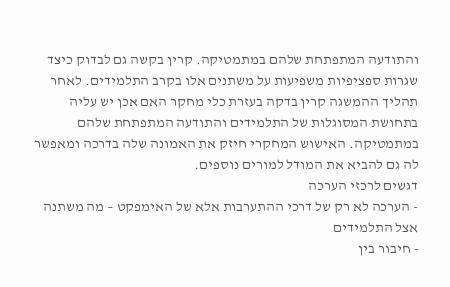והתודעה המתפתחת שלהם במתמטיקה. קרין בקשה גם לבדוק כיצד שגרות ספציפיות משפיעות על משתנים אלו בקרב התלמידים. לאחר תהליך ההמשגה קרין בדקה בעזרת כלי מחקר האם אכן יש עליה בתחושת המסוגלות של התלמידים והתודעה המתפתחת שלהם במתמטיקה. האישוש המחקרי חיזק את האמונה שלה בדרכה ומאפשר לה גם להביא את המודל למורים נוספים.
דגשים לרכזי הערכה
- הערכה לא רק של דרכי ההתערבות אלא של האימפקט – מה משתנה אצל התלמידים
- חיבור בין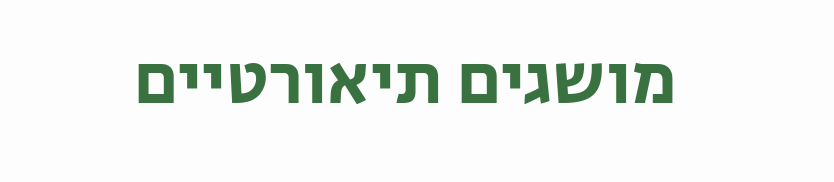מושגים תיאורטיים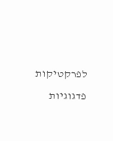לפרקטיקות פדגוגיות